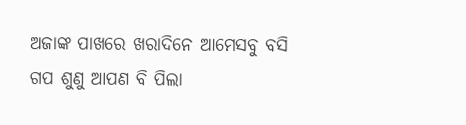ଅଜାଙ୍କ ପାଖରେ ଖରାଦିନେ ଆମେସବୁ ବସି ଗପ ଶୁଣୁ ଆପଣ ବି ପିଲା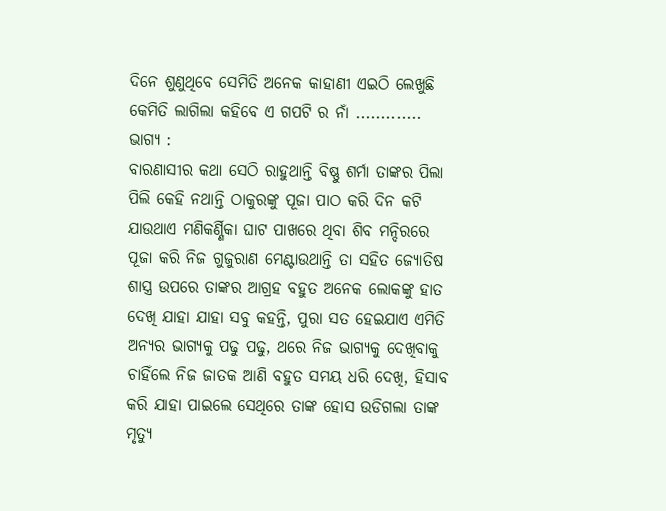ଦିନେ ଶୁଣୁଥିବେ ସେମିତି ଅନେକ କାହାଣୀ ଏଇଠି ଲେଖୁଛି କେମିତି ଲାଗିଲା କହିବେ ଏ ଗପଟି ର ନାଁ .............
ଭାଗ୍ୟ :
ବାରଣାସୀର କଥା ସେଠି ରାହୁଥାନ୍ତି ବିଷ୍ଣୁ ଶର୍ମା ତାଙ୍କର ପିଲା ପିଲି କେହି ନଥାନ୍ତି ଠାକୁରଙ୍କୁ ପୂଜା ପାଠ କରି ଦିନ କଟି ଯାଉଥାଏ ମଣିକର୍ଣ୍ଣିକା ଘାଟ ପାଖରେ ଥିବା ଶିବ ମନ୍ଦିରରେ ପୂଜା କରି ନିଜ ଗୁଜୁରାଣ ମେଣ୍ଟାଉଥାନ୍ତି ତା ସହିତ ଜ୍ୟୋତିଷ ଶାସ୍ତ୍ର ଉପରେ ତାଙ୍କର ଆଗ୍ରହ ବହୁତ ଅନେକ ଲୋକଙ୍କୁ ହାତ ଦେଖି ଯାହା ଯାହା ସବୁ କହନ୍ତି, ପୁରା ସତ ହେଇଯାଏ ଏମିତି ଅନ୍ୟର ଭାଗ୍ୟକୁ ପଢୁ ପଢୁ, ଥରେ ନିଜ ଭାଗ୍ୟକୁ ଦେଖିବାକୁ ଚାହିଁଲେ ନିଜ ଜାତକ ଆଣି ବହୁତ ସମୟ ଧରି ଦେଖି, ହିସାବ କରି ଯାହା ପାଇଲେ ସେଥିରେ ତାଙ୍କ ହୋସ ଉଡିଗଲା ତାଙ୍କ ମୃତ୍ୟୁ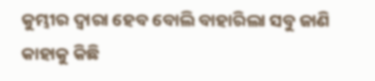କୁମ୍ଭୀର ଦ୍ବାରା ହେବ ବୋଲି ବାହାରିଲା ସବୁ ଜାଣି କାହାକୁ କିଛି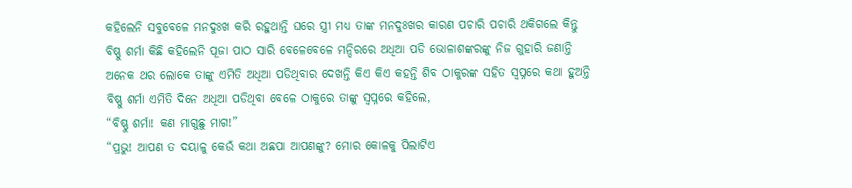କହିଲେନି ସବୁବେଳେ ମନଦୁଃଖ କରି ରହୁଥାନ୍ତି ଘରେ ସ୍ତ୍ରୀ ମଧ୍ୟ ତାଙ୍କ ମନଦୁଃଖର କାରଣ ପଚାରି ପଚାରି ଥକିଗଲେ କିନ୍ତୁ ବିଷ୍ଣୁ ଶର୍ମା କିଛି କହିଲେନି ପୂଜା ପାଠ ସାରି ବେଳେବେଳେ ମନ୍ଦିରରେ ଅଧିଆ ପଡି ଭୋଳାଶଙ୍କରଙ୍କୁ ନିଜ ଗୁହାରି ଜଣାନ୍ତି ଅନେକ ଥର ଲୋକେ ତାଙ୍କୁ ଏମିତି ଅଧିଆ ପଡିଥିବାର ଦେଖନ୍ତି କିଏ କିଏ କହନ୍ତି ଶିବ ଠାକୁରଙ୍କ ସହିତ ସ୍ବପ୍ନରେ କଥା ହୁଅନ୍ତି ବିଷ୍ଣୁ ଶର୍ମା ଏମିତି ଦିନେ ଅଧିଆ ପଡିଥିବା ବେଳେ ଠାକୁରେ ତାଙ୍କୁ ସ୍ବପ୍ନରେ କହିଲେ,
“ବିଷ୍ଣୁ ଶର୍ମା! କଣ ମାଗୁଛୁ ମାଗ!”
“ପ୍ରଭୁ! ଆପଣ ତ ଦୟାଳୁ କେଉଁ କଥା ଅଛପା ଆପଣଙ୍କୁ? ମୋର କୋଳକୁ ପିଲାଟିଏ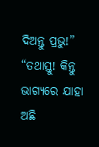ଦିଅନ୍ତୁ ପ୍ରଭୁ!”
“ତଥାସ୍ତୁ! କିନ୍ତୁ ଭାଗ୍ୟରେ ଯାହା ଅଛି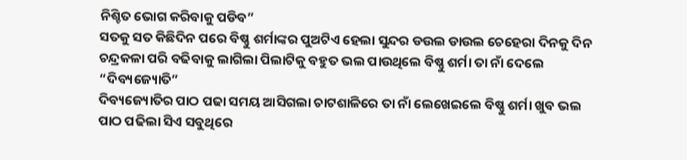ନିଶ୍ଚିତ ଭୋଗ କରିବାକୁ ପଡିବ”
ସତକୁ ସତ କିଛିଦିନ ପରେ ବିଷ୍ଣୁ ଶର୍ମାଙ୍କର ପୁଅଟିଏ ହେଲା ସୁନ୍ଦର ଡଉଲ ଡାଉଲ ଚେହେରା ଦିନକୁ ଦିନ ଚନ୍ଦ୍ରକଳା ପରି ବଢିବାକୁ ଲାଗିଲା ପିଲାଟିକୁ ବହୁତ ଭଲ ପାଉଥିଲେ ବିଷ୍ଣୁ ଶର୍ମା ତା ନାଁ ଦେଲେ “ଦିବ୍ୟଜ୍ୟୋତି”
ଦିବ୍ୟଜ୍ୟୋତିର ପାଠ ପଢା ସମୟ ଆସିଗଲା ଚାଟଶାଳିରେ ତା ନାଁ ଲେଖେଇଲେ ବିଷ୍ଣୁ ଶର୍ମା ଖୁବ ଭଲ ପାଠ ପଢିଲା ସିଏ ସବୁଥିରେ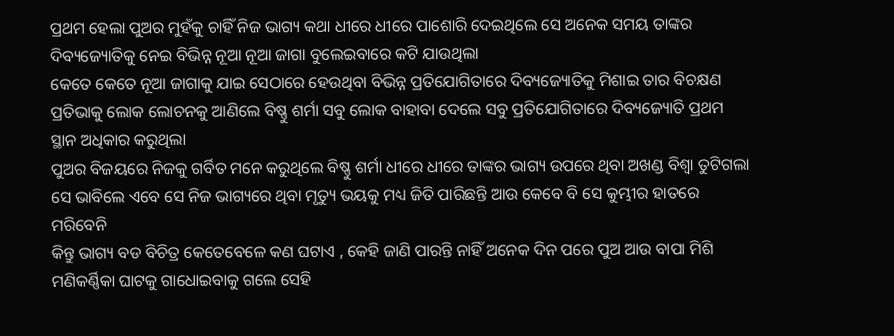ପ୍ରଥମ ହେଲା ପୁଅର ମୁହଁକୁ ଚାହିଁ ନିଜ ଭାଗ୍ୟ କଥା ଧୀରେ ଧୀରେ ପାଶୋରି ଦେଇଥିଲେ ସେ ଅନେକ ସମୟ ତାଙ୍କର ଦିବ୍ୟଜ୍ୟୋତିକୁ ନେଇ ବିଭିନ୍ନ ନୂଆ ନୂଆ ଜାଗା ବୁଲେଇବାରେ କଟି ଯାଉଥିଲା
କେତେ କେତେ ନୂଆ ଜାଗାକୁ ଯାଇ ସେଠାରେ ହେଉଥିବା ବିଭିନ୍ନ ପ୍ରତିଯୋଗିତାରେ ଦିବ୍ୟଜ୍ୟୋତିକୁ ମିଶାଇ ତାର ବିଚକ୍ଷଣ ପ୍ରତିଭାକୁ ଲୋକ ଲୋଚନକୁ ଆଣିଲେ ବିଷ୍ଣୁ ଶର୍ମା ସବୁ ଲୋକ ବାହାବା ଦେଲେ ସବୁ ପ୍ରତିଯୋଗିତାରେ ଦିବ୍ୟଜ୍ୟୋତି ପ୍ରଥମ ସ୍ଥାନ ଅଧିକାର କରୁଥିଲା
ପୁଅର ବିଜୟରେ ନିଜକୁ ଗର୍ବିତ ମନେ କରୁଥିଲେ ବିଷ୍ଣୁ ଶର୍ମା ଧୀରେ ଧୀରେ ତାଙ୍କର ଭାଗ୍ୟ ଉପରେ ଥିବା ଅଖଣ୍ଡ ବିଶ୍ବା ତୁଟିଗଲା ସେ ଭାବିଲେ ଏବେ ସେ ନିଜ ଭାଗ୍ୟରେ ଥିବା ମୃତ୍ୟୁ ଭୟକୁ ମଧ୍ୟ ଜିତି ପାରିଛନ୍ତି ଆଉ କେବେ ବି ସେ କୁମ୍ଭୀର ହାତରେ ମରିବେନି
କିନ୍ତୁ ଭାଗ୍ୟ ବଡ ବିଚିତ୍ର କେତେବେଳେ କଣ ଘଟାଏ , କେହି ଜାଣି ପାରନ୍ତି ନାହିଁ ଅନେକ ଦିନ ପରେ ପୁଅ ଆଉ ବାପା ମିଶି ମଣିକର୍ଣ୍ଣିକା ଘାଟକୁ ଗାଧୋଇବାକୁ ଗଲେ ସେହି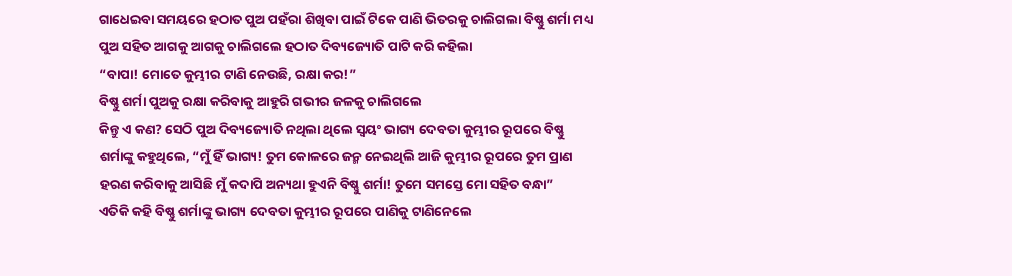ଗାଧେଇବା ସମୟରେ ହଠାତ ପୁଅ ପହଁରା ଶିଖିବା ପାଇଁ ଟିକେ ପାଣି ଭିତରକୁ ଚାଲିଗଲା ବିଷ୍ଣୁ ଶର୍ମା ମଧ୍ୟ ପୁଅ ସହିତ ଆଗକୁ ଆଗକୁ ଚାଲିଗଲେ ହଠାତ ଦିବ୍ୟଜ୍ୟୋତି ପାଟି କରି କହିଲା
“ବାପା! ମୋତେ କୁମ୍ଭୀର ଟାଣି ନେଉଛି, ରକ୍ଷା କର!”
ବିଷ୍ଣୁ ଶର୍ମା ପୁଅକୁ ରକ୍ଷା କରିବାକୁ ଆହୁରି ଗଭୀର ଜଳକୁ ଚାଲିଗଲେ
କିନ୍ତୁ ଏ କଣ? ସେଠି ପୁଅ ଦିବ୍ୟଜ୍ୟୋତି ନଥିଲା ଥିଲେ ସ୍ବୟଂ ଭାଗ୍ୟ ଦେବତା କୁମ୍ଭୀର ରୂପରେ ବିଷ୍ଣୁ ଶର୍ମାଙ୍କୁ କହୁଥିଲେ, “ମୁଁ ହିଁ ଭାଗ୍ୟ! ତୁମ କୋଳରେ ଜନ୍ମ ନେଇଥିଲି ଆଜି କୁମ୍ଭୀର ରୂପରେ ତୁମ ପ୍ରାଣ ହରଣ କରିବାକୁ ଆସିଛି ମୁଁ କଦାପି ଅନ୍ୟଥା ହୁଏନି ବିଷ୍ଣୁ ଶର୍ମା! ତୁମେ ସମସ୍ତେ ମୋ ସହିତ ବନ୍ଧା”
ଏତିକି କହି ବିଷ୍ଣୁ ଶର୍ମାଙ୍କୁ ଭାଗ୍ୟ ଦେବତା କୁମ୍ଭୀର ରୂପରେ ପାଣିକୁ ଟାଣିନେଲେ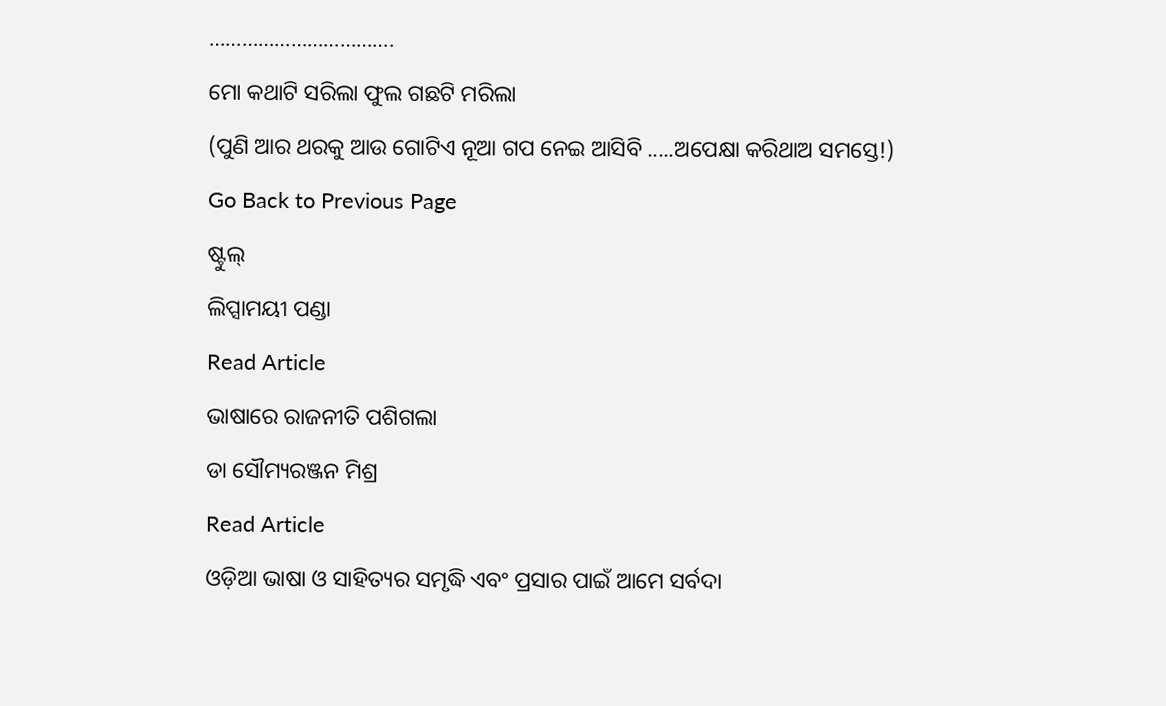…………………………….
ମୋ କଥାଟି ସରିଲା ଫୁଲ ଗଛଟି ମରିଲା
(ପୁଣି ଆର ଥରକୁ ଆଉ ଗୋଟିଏ ନୂଆ ଗପ ନେଇ ଆସିବି .....ଅପେକ୍ଷା କରିଥାଅ ସମସ୍ତେ!)
Go Back to Previous Page
ଷ୍ଟୁଲ୍
ଲିପ୍ସାମୟୀ ପଣ୍ଡା
Read Article
ଭାଷାରେ ରାଜନୀତି ପଶିଗଲା
ଡା ସୌମ୍ୟରଞ୍ଜନ ମିଶ୍ର
Read Article
ଓଡ଼ିଆ ଭାଷା ଓ ସାହିତ୍ୟର ସମୃଦ୍ଧି ଏବଂ ପ୍ରସାର ପାଇଁ ଆମେ ସର୍ବଦା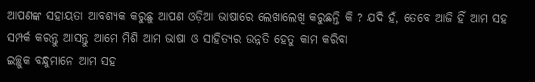ଆପଣଙ୍କ ସହାୟତା ଆବଶ୍ୟକ କରୁଛୁ ଆପଣ ଓଡ଼ିଆ ଭାଷାରେ ଲେଖାଲେଖି କରୁଛନ୍ତି କି ? ଯଦି ହଁ, ତେବେ ଆଜି ହିଁ ଆମ ସହ ସମ୍ପର୍କ କରନ୍ତୁ ଆସନ୍ତୁ ଆମେ ମିଶି ଆମ ଭାଷା ଓ ସାହିତ୍ୟର ଉନ୍ନତି ହେତୁ କାମ କରିବା
ଇଚ୍ଛୁକ ବନ୍ଧୁମାନେ ଆମ ସହ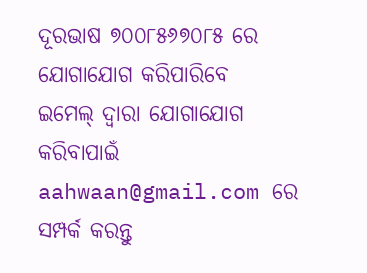ଦୂରଭାଷ ୭୦୦୮୫୬୭୦୮୫ ରେ ଯୋଗାଯୋଗ କରିପାରିବେ
ଇମେଲ୍ ଦ୍ବାରା ଯୋଗାଯୋଗ କରିବାପାଇଁ aahwaan@gmail.com ରେ ସମ୍ପର୍କ କରନ୍ତୁ